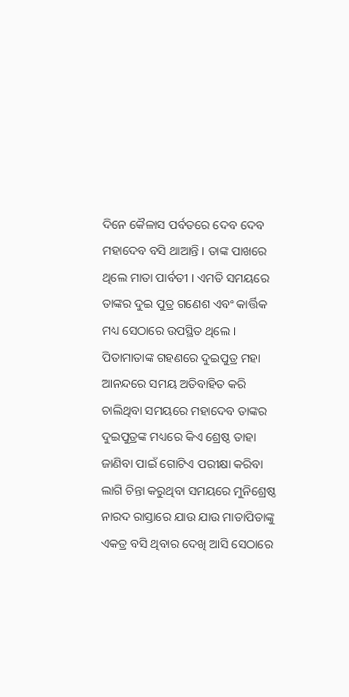ଦିନେ କୈଳାସ ପର୍ବତରେ ଦେବ ଦେବ ମହାଦେବ ବସି ଥାଆନ୍ତି । ତାଙ୍କ ପାଖରେ ଥିଲେ ମାତା ପାର୍ବତୀ । ଏମତି ସମୟରେ ତାଙ୍କର ଦୁଇ ପୁତ୍ର ଗଣେଶ ଏବଂ କାର୍ତ୍ତିକ ମଧ୍ୟ ସେଠାରେ ଉପସ୍ଥିତ ଥିଲେ । ପିତାମାତାଙ୍କ ଗହଣରେ ଦୁଇପୁତ୍ର ମହା ଆନନ୍ଦରେ ସମୟ ଅତିବାହିତ କରି ଚାଲିଥିବା ସମୟରେ ମହାଦେବ ତାଙ୍କର ଦୁଇପୁତ୍ରଙ୍କ ମଧ୍ୟରେ କିଏ ଶ୍ରେଷ୍ଠ ତାହା ଜାଣିବା ପାଇଁ ଗୋଟିଏ ପରୀକ୍ଷା କରିବା ଲାଗି ଚିନ୍ତା କରୁଥିବା ସମୟରେ ମୁନିଶ୍ରେଷ୍ଠ ନାରଦ ରାସ୍ତାରେ ଯାଉ ଯାଉ ମାତାପିତାଙ୍କୁ ଏକତ୍ର ବସି ଥିବାର ଦେଖି ଆସି ସେଠାରେ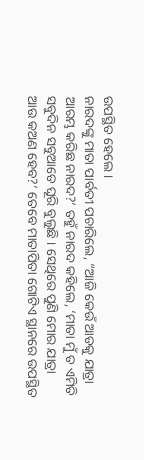ଉପସ୍ଥିତ ହେଲେ ।
ନାରଦଙ୍କୁ ମାତା ପାର୍ବତୀ ପଚାରିଲେ, “ଆଜି କେଉଁ ଆଡକୁ ଯାତ୍ରା ଆରମ୍ଭ କରିଛ ନାରଦ?’ ତହୁଁ ନାରଦ କହିଲେ, ‘ମାତା ମୁଁ ତ ଏମିତି ସବୁଦିନ ସବୁଆଡେ ଘୂରି ବୁଲୁଛି । ସେଥିରେ ପୁଣି ମୋର ଯାତ୍ରା ଆଉ କଅଣ ହେବ?’ ତେବେ ମାତାପିତା ଗୋଟିଏ ସ୍ଥାନରେ ଉପସ୍ଥିତ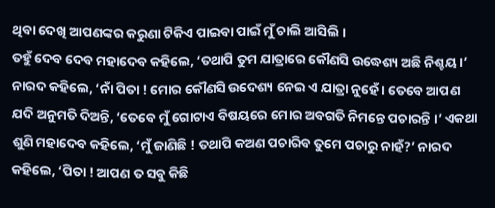ଥିବା ଦେଖି ଆପଣଙ୍କର କରୁଣା ଟିକିଏ ପାଇବା ପାଇଁ ମୁଁ ଚାଲି ଆସିଲି ।
ତହୁଁ ଦେବ ଦେବ ମହାଦେବ କହିଲେ, ‘ତଥାପି ତୁମ ଯାତ୍ରାରେ କୌଣସି ଉଦ୍ଧେଶ୍ୟ ଅଛି ନିଶ୍ଚୟ ।’ ନାରଦ କହିଲେ, ‘ନାଁ ପିତା ! ମୋର କୌଣସି ଉଦେଶ୍ୟ ନେଇ ଏ ଯାତ୍ରା ନୁହେଁ । ତେବେ ଆପଣ ଯଦି ଅନୁମତି ଦିଅନ୍ତି, ‘ତେବେ ମୁଁ ଗୋଟାଏ ବିଷୟରେ ମୋର ଅବଗତି ନିମନ୍ତେ ପଚାରନ୍ତି ।’ ଏକଥା ଶୁଣି ମହାଦେବ କହିଲେ, ‘ମୁଁ ଜାଣିଛି ! ତଥାପି କଅଣ ପଚାରିବ ତୁମେ ପଚାରୁ ନାହଁ?’ ନାରଦ କହିଲେ, ‘ପିତା ! ଆପଣ ତ ସବୁ କିଛି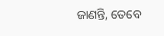ଜାଣନ୍ତି, ତେବେ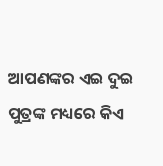ଆପଣଙ୍କର ଏଇ ଦୁଇ ପୁତ୍ରଙ୍କ ମଧ୍ୟରେ କିଏ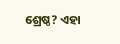ଶ୍ରେଷ୍ଠ? ଏହା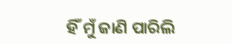ହିଁ ମୁଁ ଜାଣି ପାରିଲି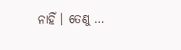ନାହିଁ । ତେଣୁ …